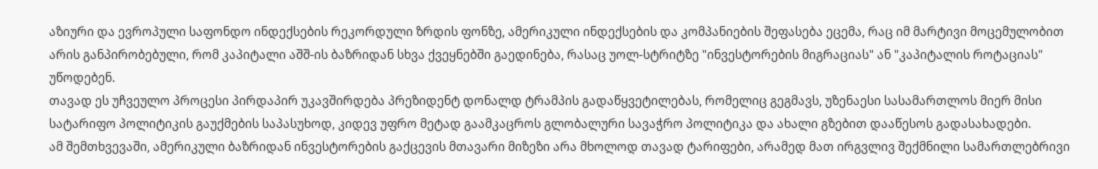აზიური და ევროპული საფონდო ინდექსების რეკორდული ზრდის ფონზე, ამერიკული ინდექსების და კომპანიების შეფასება ეცემა, რაც იმ მარტივი მოცემულობით არის განპირობებული, რომ კაპიტალი აშშ-ის ბაზრიდან სხვა ქვეყნებში გაედინება, რასაც უოლ-სტრიტზე "ინვესტორების მიგრაციას" ან "კაპიტალის როტაციას" უწოდებენ.
თავად ეს უჩვეულო პროცესი პირდაპირ უკავშირდება პრეზიდენტ დონალდ ტრამპის გადაწყვეტილებას, რომელიც გეგმავს, უზენაესი სასამართლოს მიერ მისი სატარიფო პოლიტიკის გაუქმების საპასუხოდ, კიდევ უფრო მეტად გაამკაცროს გლობალური სავაჭრო პოლიტიკა და ახალი გზებით დააწესოს გადასახადები.
ამ შემთხვევაში, ამერიკული ბაზრიდან ინვესტორების გაქცევის მთავარი მიზეზი არა მხოლოდ თავად ტარიფები, არამედ მათ ირგვლივ შექმნილი სამართლებრივი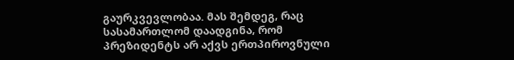გაურკვევლობაა. მას შემდეგ, რაც სასამართლომ დაადგინა, რომ პრეზიდენტს არ აქვს ერთპიროვნული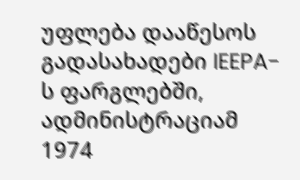უფლება დააწესოს გადასახადები IEEPA-ს ფარგლებში, ადმინისტრაციამ 1974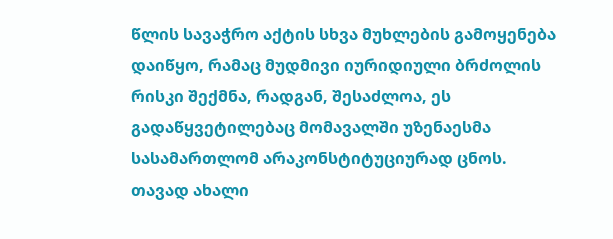წლის სავაჭრო აქტის სხვა მუხლების გამოყენება დაიწყო, რამაც მუდმივი იურიდიული ბრძოლის რისკი შექმნა, რადგან, შესაძლოა, ეს გადაწყვეტილებაც მომავალში უზენაესმა სასამართლომ არაკონსტიტუციურად ცნოს.
თავად ახალი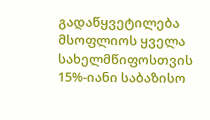გადაწყვეტილება მსოფლიოს ყველა სახელმწიფოსთვის 15%-იანი საბაზისო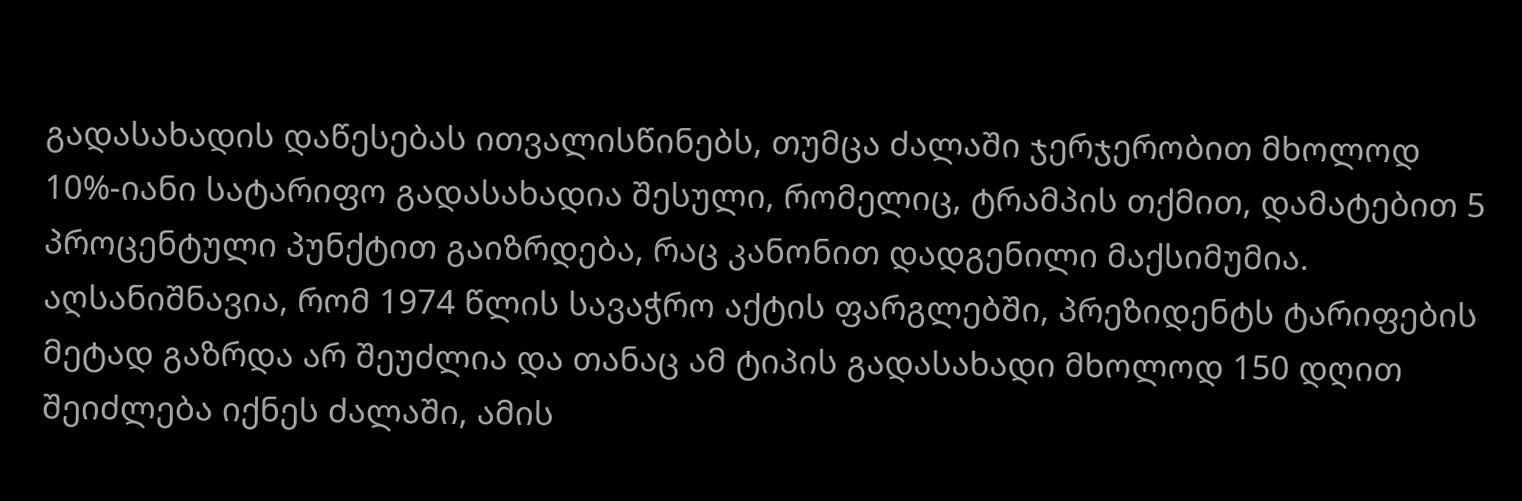გადასახადის დაწესებას ითვალისწინებს, თუმცა ძალაში ჯერჯერობით მხოლოდ 10%-იანი სატარიფო გადასახადია შესული, რომელიც, ტრამპის თქმით, დამატებით 5 პროცენტული პუნქტით გაიზრდება, რაც კანონით დადგენილი მაქსიმუმია. აღსანიშნავია, რომ 1974 წლის სავაჭრო აქტის ფარგლებში, პრეზიდენტს ტარიფების მეტად გაზრდა არ შეუძლია და თანაც ამ ტიპის გადასახადი მხოლოდ 150 დღით შეიძლება იქნეს ძალაში, ამის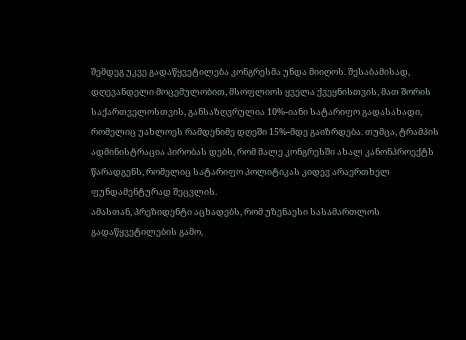შემდეგ უკვე გადაწყვეტილება კონგრესმა უნდა მიიღოს. შესაბამისად, დღევანდელი მოცემულობით, მსოფლიოს ყველა ქვეყნისთვის, მათ შორის საქართველოსთვის, განსაზღვრულია 10%-იანი სატარიფო გადასახადი, რომელიც უახლოეს რამდენიმე დღეში 15%-მდე გაიზრდება. თუმცა, ტრამპის ადმინისტრაცია პირობას დებს, რომ მალე კონგრესში ახალ კანონპროექტს წარადგენს, რომელიც სატარიფო პოლიტიკას კიდევ არაერთხელ ფუნდამენტურად შეცვლის.
ამასთან, პრეზიდენტი აცხადებს, რომ უზენაესი სასამართლოს გადაწყვეტილების გამო,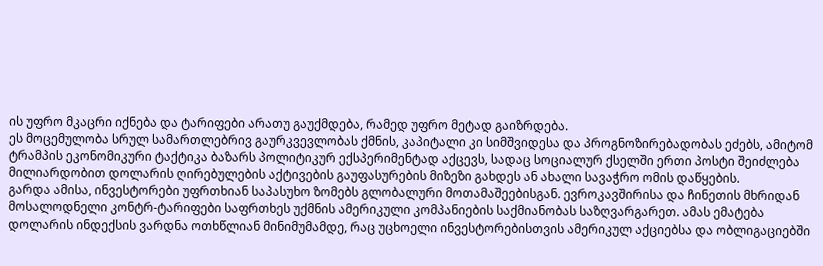ის უფრო მკაცრი იქნება და ტარიფები არათუ გაუქმდება, რამედ უფრო მეტად გაიზრდება.
ეს მოცემულობა სრულ სამართლებრივ გაურკვევლობას ქმნის, კაპიტალი კი სიმშვიდესა და პროგნოზირებადობას ეძებს, ამიტომ ტრამპის ეკონომიკური ტაქტიკა ბაზარს პოლიტიკურ ექსპერიმენტად აქცევს, სადაც სოციალურ ქსელში ერთი პოსტი შეიძლება მილიარდობით დოლარის ღირებულების აქტივების გაუფასურების მიზეზი გახდეს ან ახალი სავაჭრო ომის დაწყების.
გარდა ამისა, ინვესტორები უფრთხიან საპასუხო ზომებს გლობალური მოთამაშეებისგან. ევროკავშირისა და ჩინეთის მხრიდან მოსალოდნელი კონტრ-ტარიფები საფრთხეს უქმნის ამერიკული კომპანიების საქმიანობას საზღვარგარეთ. ამას ემატება დოლარის ინდექსის ვარდნა ოთხწლიან მინიმუმამდე, რაც უცხოელი ინვესტორებისთვის ამერიკულ აქციებსა და ობლიგაციებში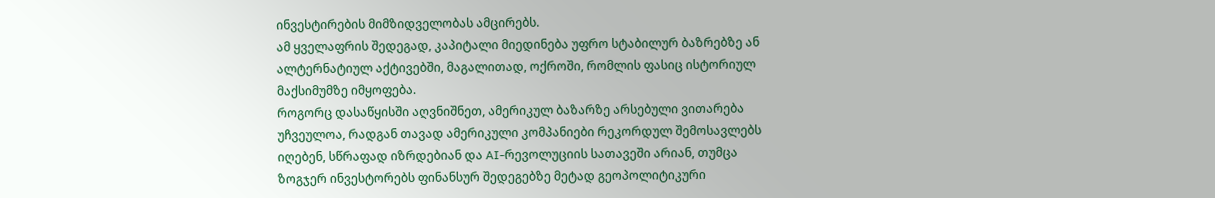ინვესტირების მიმზიდველობას ამცირებს.
ამ ყველაფრის შედეგად, კაპიტალი მიედინება უფრო სტაბილურ ბაზრებზე ან ალტერნატიულ აქტივებში, მაგალითად, ოქროში, რომლის ფასიც ისტორიულ მაქსიმუმზე იმყოფება.
როგორც დასაწყისში აღვნიშნეთ, ამერიკულ ბაზარზე არსებული ვითარება უჩვეულოა, რადგან თავად ამერიკული კომპანიები რეკორდულ შემოსავლებს იღებენ, სწრაფად იზრდებიან და AI-რევოლუციის სათავეში არიან, თუმცა ზოგჯერ ინვესტორებს ფინანსურ შედეგებზე მეტად გეოპოლიტიკური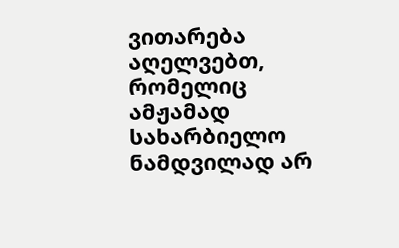ვითარება აღელვებთ, რომელიც ამჟამად სახარბიელო ნამდვილად არ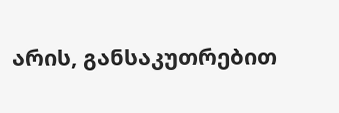არის, განსაკუთრებით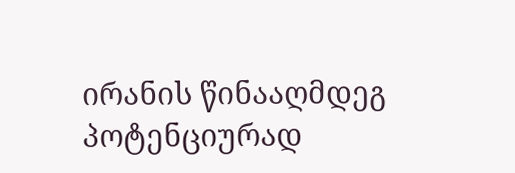ირანის წინააღმდეგ პოტენციურად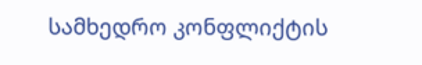სამხედრო კონფლიქტის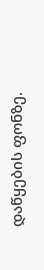დაწყების ფონზე.